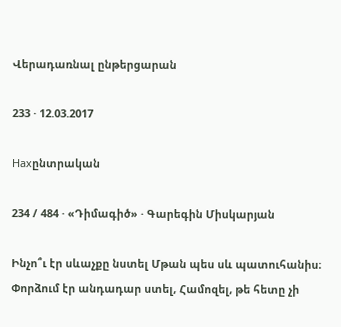Վերադառնալ ընթերցարան

233 · 12.03.2017

Нахընտրական

234 / 484 · «Դիմագիծ» · Գարեգին Միսկարյան

Ինչո՞ւ էր սևաչքը նստել Մթան պես սև պատուհանիս։ Փորձում էր անդադար ստել, Համոզել, թե հետը չի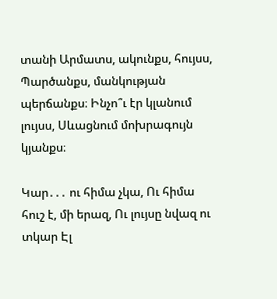տանի Արմատս, ակունքս, հույսս, Պարծանքս, մանկության պերճանքս։ Ինչո՞ւ էր կլանում լույսս, Սևացնում մոխրագույն կյանքս։

Կար․․․ ու հիմա չկա, Ու հիմա հուշ է, մի երազ, Ու լույսը նվազ ու տկար Էլ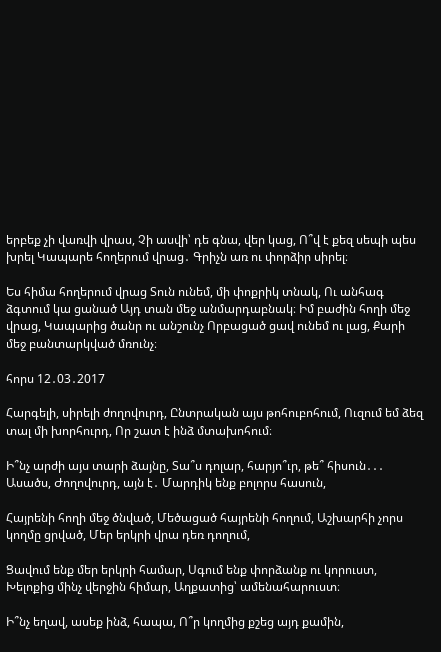երբեք չի վառվի վրաս, Չի ասվի՝ դե գնա, վեր կաց, Ո՞վ է քեզ սեպի պես խրել Կապարե հողերում վրաց․ Գրիչն առ ու փորձիր սիրել։

Ես հիմա հողերում վրաց Տուն ունեմ, մի փոքրիկ տնակ, Ու անհագ ձգտում կա ցանած Այդ տան մեջ անմարդաբնակ։ Իմ բաժին հողի մեջ վրաց, Կապարից ծանր ու անշունչ Որբացած ցավ ունեմ ու լաց, Քարի մեջ բանտարկված մռունչ։

հորս 12․03․2017

Հարգելի, սիրելի ժողովուրդ, Ընտրական այս թոհուբոհում, Ուզում եմ ձեզ տալ մի խորհուրդ, Որ շատ է ինձ մտախոհում։

Ի՞նչ արժի այս տարի ձայնը, Տա՞ս դոլար, հարյո՞ւր, թե՞ հիսուն․․․ Ասածս, Ժողովուրդ, այն է․ Մարդիկ ենք բոլորս հասուն,

Հայրենի հողի մեջ ծնված, Մեծացած հայրենի հողում, Աշխարհի չորս կողմը ցրված, Մեր երկրի վրա դեռ դողում,

Ցավում ենք մեր երկրի համար, Սգում ենք փորձանք ու կորուստ, Խելոքից մինչ վերջին հիմար, Աղքատից՝ ամենահարուստ։

Ի՞նչ եղավ, ասեք ինձ, հապա, Ո՞ր կողմից քշեց այդ քամին,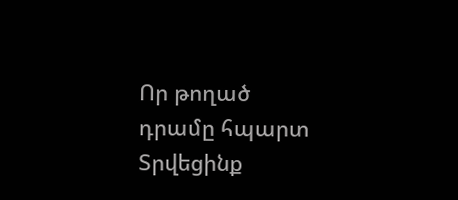Որ թողած դրամը հպարտ Տրվեցինք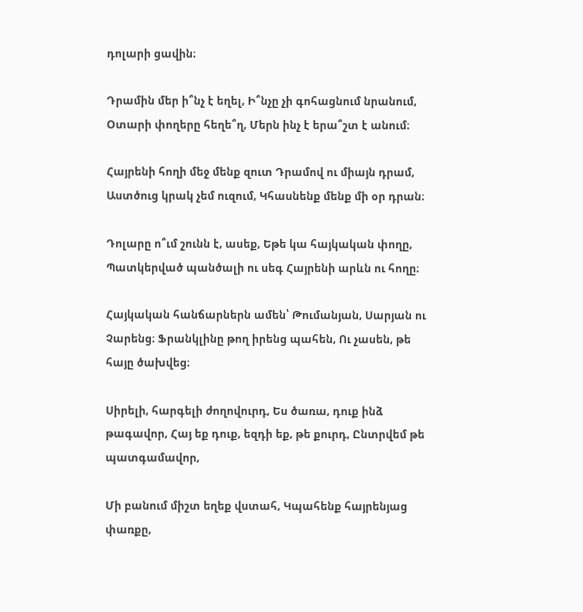դոլարի ցավին։

Դրամին մեր ի՞նչ է եղել, Ի՞նչը չի գոհացնում նրանում, Օտարի փողերը հեղե՞ղ, Մերն ինչ է երա՞շտ է անում։

Հայրենի հողի մեջ մենք զուտ Դրամով ու միայն դրամ, Աստծուց կրակ չեմ ուզում, Կհասնենք մենք մի օր դրան։

Դոլարը ո՞ւմ շունն է, ասեք, Եթե կա հայկական փողը, Պատկերված պանծալի ու սեգ Հայրենի արևն ու հողը։

Հայկական հանճարներն ամեն՝ Թումանյան, Սարյան ու Չարենց։ Ֆրանկլինը թող իրենց պահեն, Ու չասեն, թե հայը ծախվեց։

Սիրելի, հարգելի ժողովուրդ, Ես ծառա, դուք ինձ թագավոր, Հայ եք դուք, եզդի եք, թե քուրդ, Ընտրվեմ թե պատգամավոր,

Մի բանում միշտ եղեք վստահ, Կպահենք հայրենյաց փառքը,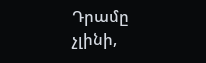Դրամը չլինի,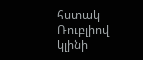հստակ Ռուբլիով կլինի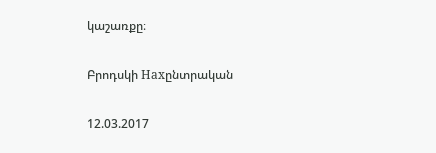կաշառքը։

Բրոդսկի Нахընտրական

12.03.2017